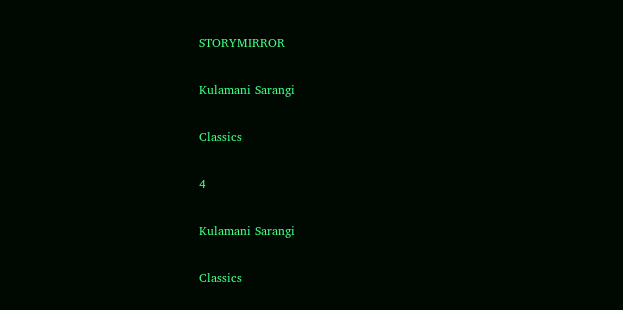STORYMIRROR

Kulamani Sarangi

Classics

4

Kulamani Sarangi

Classics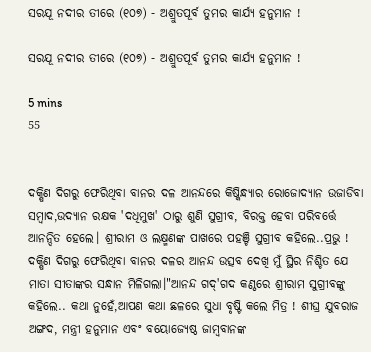ସରଯୂ ନଦୀର ତୀରେ (୧୦୭) - ଅଶ୍ରୁତପୂର୍ବ ତୁମର କାର୍ଯ୍ୟ ହନୁମାନ !

ସରଯୂ ନଦୀର ତୀରେ (୧୦୭) - ଅଶ୍ରୁତପୂର୍ବ ତୁମର କାର୍ଯ୍ୟ ହନୁମାନ !

5 mins
55


ଦକ୍ଷିଣ ଦିଗରୁ ଫେରିଥିବା ବାନର ଦଳ ଆନନ୍ଦରେ କିଷ୍କିନ୍ଧ୍ୟାର ରୋଜୋଦ୍ୟାନ ଉଜାଡିବା ସମ୍ବାଦ,ଉଦ୍ୟାନ ରକ୍ଷକ 'ଦଧିମୁଖ' ଠାରୁ ଶୁଣି ସୁଗ୍ରୀବ, ବିରକ୍ତ ହେବା ପରିବର୍ତ୍ତେ ଆନନ୍ଦିତ ହେଲେ। ଶ୍ରୀରାମ ଓ ଲକ୍ଷ୍ମଣଙ୍କ ପାଖରେ ପହଞ୍ଚି ସୁଗ୍ରୀବ କହିଲେ..ପ୍ରଭୁ ! ଦକ୍ଷିଣ ଦିଗରୁ ଫେରିଥିବା ବାନର ଦଳର ଆନନ୍ଦ ଉତ୍ସବ ଦେଖି ମୁଁ ସ୍ଥିର ନିଶ୍ଚିତ ଯେ ମାତା ସୀତାଙ୍କର ସନ୍ଧାନ ମିଳିଗଲା।"ଆନନ୍ଦ ଗଦ୍'ଗଦ କଣ୍ଠରେ ଶ୍ରୀରାମ ସୁଗ୍ରୀବଙ୍କୁ କହିଲେ.. କଥା ନୁହେଁ,ଆପଣ କଥା ଛଳରେ ସୁଧା ବୃଷ୍ଟି କଲେ ମିତ୍ର ! ଶୀଘ୍ର ଯୁବରାଜ ଅଙ୍ଗଦ, ମନ୍ତ୍ରୀ ହନୁମାନ ଏବଂ ବୟୋଜ୍ୟେଷ୍ଠ ଜାମ୍ବବାନଙ୍କ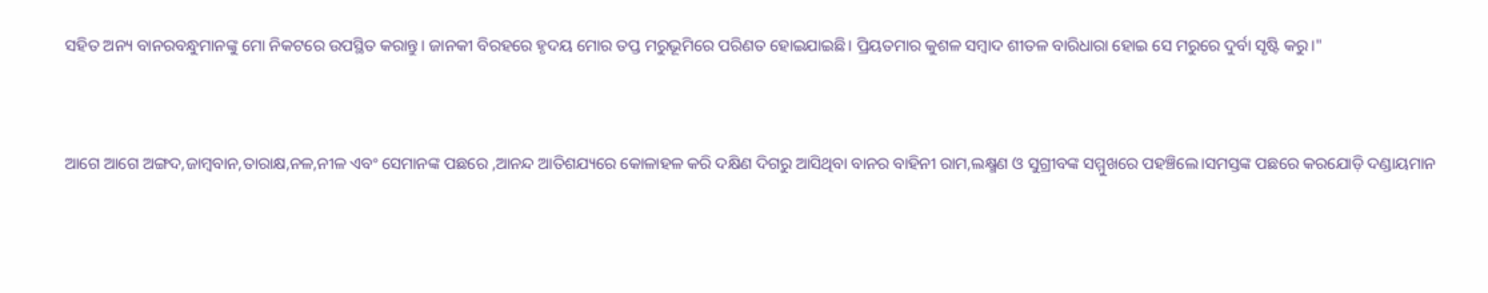ସହିତ ଅନ୍ୟ ବାନରବନ୍ଧୁମାନଙ୍କୁ ମୋ ନିକଟରେ ଉପସ୍ଥିତ କରାନ୍ତୁ। ଜାନକୀ ବିରହରେ ହୃଦୟ ମୋର ତପ୍ତ ମରୁଭୂମିରେ ପରିଣତ ହୋଇଯାଇଛି। ପ୍ରିୟତମାର କୁଶଳ ସମ୍ବାଦ ଶୀତଳ ବାରିଧାରା ହୋଇ ସେ ମରୁରେ ଦୁର୍ବା ସୃଷ୍ଟି କରୁ।"


ଆଗେ ଆଗେ ଅଙ୍ଗଦ,ଜାମ୍ବବାନ,ତାରାକ୍ଷ,ନଳ,ନୀଳ ଏବଂ ସେମାନଙ୍କ ପଛରେ ,ଆନନ୍ଦ ଆତିଶଯ୍ୟରେ କୋଳାହଳ କରି ଦକ୍ଷିଣ ଦିଗରୁ ଆସିଥିବା ବାନର ବାହିନୀ ରାମ,ଲକ୍ଷ୍ମଣ ଓ ସୁଗ୍ରୀବଙ୍କ ସମ୍ମୁଖରେ ପହଞ୍ଚିଲେ।ସମସ୍ତଙ୍କ ପଛରେ କରଯୋଡ଼ି ଦଣ୍ଡାୟମାନ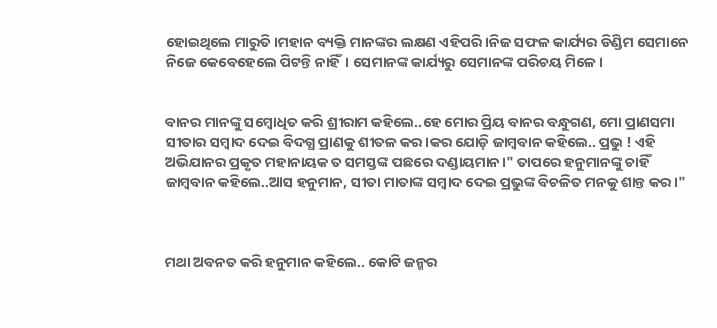ହୋଇଥିଲେ ମାରୁତି।ମହାନ ବ୍ୟକ୍ତି ମାନଙ୍କର ଲକ୍ଷଣ ଏହିପରି।ନିଜ ସଫଳ କାର୍ଯ୍ୟର ଡିଣ୍ଡିମ ସେମାନେ ନିଜେ କେବେହେଲେ ପିଟନ୍ତି ନାହିଁ। ସେମାନଙ୍କ କାର୍ଯ୍ୟରୁ ସେମାନଙ୍କ ପରିଚୟ ମିଳେ।


ବାନର ମାନଙ୍କୁ ସମ୍ବୋଧିତ କରି ଶ୍ରୀରାମ କହିଲେ..ହେ ମୋର ପ୍ରିୟ ବାନର ବନ୍ଧୁଗଣ, ମୋ ପ୍ରାଣସମା ସୀତାର ସମ୍ବାଦ ଦେଇ ବିଦଗ୍ଧ ପ୍ରାଣକୁ ଶୀତଳ କର।କର ଯୋଡ଼ି ଜାମ୍ବବାନ କହିଲେ.. ପ୍ରଭୁ ! ଏହି ଅଭିଯାନର ପ୍ରକୃତ ମହାନାୟକ ତ ସମସ୍ତଙ୍କ ପଛରେ ଦଣ୍ଡାୟମାନ।" ତାପରେ ହନୁମାନଙ୍କୁ ଚାହିଁ ଜାମ୍ବବାନ କହିଲେ..ଆସ ହନୁମାନ, ସୀତା ମାତାଙ୍କ ସମ୍ବାଦ ଦେଇ ପ୍ରଭୁଙ୍କ ବିଚଳିତ ମନକୁ ଶାନ୍ତ କର।"



ମଥା ଅବନତ କରି ହନୁମାନ କହିଲେ.. କୋଟି ଜନ୍ମର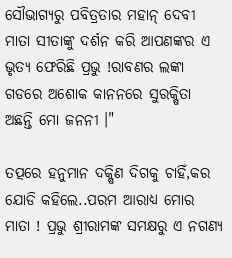ସୌଭାଗ୍ୟରୁ ପବିତ୍ରତାର ମହାନ୍ ଦେବୀ ମାତା ସୀତାଙ୍କୁ ଦର୍ଶନ କରି ଆପଣଙ୍କର ଏ ଭୃତ୍ୟ ଫେରିଛି ପ୍ରଭୁ !ରାବଣର ଲଙ୍କା ଗଡରେ ଅଶୋକ କାନନରେ ସୁରକ୍ଷିତା ଅଛନ୍ତି ମୋ ଜନନୀ ।"

ତତ୍ପରେ ହନୁମାନ ଦକ୍ଷିଣ ଦିଗକୁ ଚାହିଁ,କର ଯୋଡି କହିଲେ..ପରମ ଆରାଧ୍ୟ ମୋର ମାତା ! ପ୍ରଭୁ ଶ୍ରୀରାମଙ୍କ ସମକ୍ଷରୁ ଏ ନଗଣ୍ୟ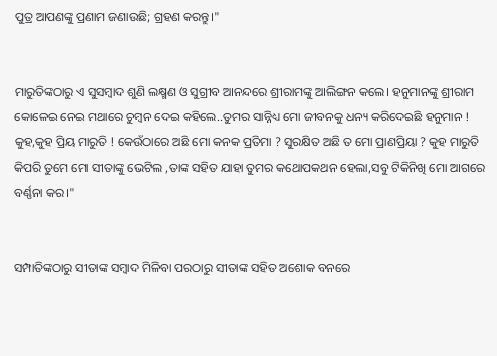ପୁତ୍ର ଆପଣଙ୍କୁ ପ୍ରଣାମ ଜଣାଉଛି; ଗ୍ରହଣ କରନ୍ତୁ।"


ମାରୁତିଙ୍କଠାରୁ ଏ ସୁସମ୍ବାଦ ଶୁଣି ଲକ୍ଷ୍ମଣ ଓ ସୁଗ୍ରୀବ ଆନନ୍ଦରେ ଶ୍ରୀରାମଙ୍କୁ ଆଲିଙ୍ଗନ କଲେ। ହନୁମାନଙ୍କୁ ଶ୍ରୀରାମ କୋଳେଇ ନେଇ ମଥାରେ ଚୁମ୍ବନ ଦେଇ କହିଲେ..ତୁମର ସାନ୍ନିଧ୍ୟ ମୋ ଜୀବନକୁ ଧନ୍ୟ କରିଦେଇଛି ହନୁମାନ ! କୁହ,କୁହ ପ୍ରିୟ ମାରୁତି ! କେଉଁଠାରେ ଅଛି ମୋ କନକ ପ୍ରତିମା ? ସୁରକ୍ଷିତ ଅଛି ତ ମୋ ପ୍ରାଣପ୍ରିୟା ? କୁହ ମାରୁତି କିପରି ତୁମେ ମୋ ସୀତାଙ୍କୁ ଭେଟିଲ ,ତାଙ୍କ ସହିତ ଯାହା ତୁମର କଥୋପକଥନ ହେଲା,ସବୁ ଟିକିନିଖି ମୋ ଆଗରେ ବର୍ଣ୍ଣନା କର।"


ସମ୍ପାତିଙ୍କଠାରୁ ସୀତାଙ୍କ ସମ୍ବାଦ ମିଳିବା ପରଠାରୁ ସୀତାଙ୍କ ସହିତ ଅଶୋକ ବନରେ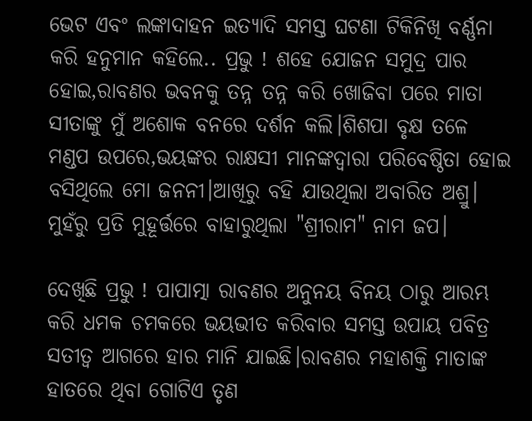ଭେଟ ଏବଂ ଲଙ୍କାଦାହନ ଇତ୍ୟାଦି ସମସ୍ତ ଘଟଣା ଟିକିନିଖି ବର୍ଣ୍ଣନା କରି ହନୁମାନ କହିଲେ.. ପ୍ରଭୁ ! ଶହେ ଯୋଜନ ସମୁଦ୍ର ପାର ହୋଇ,ରାବଣର ଭବନକୁ ତନ୍ନ ତନ୍ନ କରି ଖୋଜିବା ପରେ ମାତା ସୀତାଙ୍କୁ ମୁଁ ଅଶୋକ ବନରେ ଦର୍ଶନ କଲି।ଶିଶପା ବୃକ୍ଷ ତଳେ ମଣ୍ଡପ ଉପରେ,ଭୟଙ୍କର ରାକ୍ଷସୀ ମାନଙ୍କଦ୍ବାରା ପରିବେଷ୍ଠିତା ହୋଇ ବସିଥିଲେ ମୋ ଜନନୀ।ଆଖିରୁ ବହି ଯାଉଥିଲା ଅବାରିତ ଅଶ୍ରୁ। ମୁହଁରୁ ପ୍ରତି ମୁହୂର୍ତ୍ତରେ ବାହାରୁଥିଲା "ଶ୍ରୀରାମ" ନାମ ଜପ।

ଦେଖିଛି ପ୍ରଭୁ ! ପାପାତ୍ମା ରାବଣର ଅନୁନୟ ବିନୟ ଠାରୁ ଆରମ୍ଭ କରି ଧମକ ଚମକରେ ଭୟଭୀତ କରିବାର ସମସ୍ତ ଉପାୟ ପବିତ୍ର ସତୀତ୍ଵ ଆଗରେ ହାର ମାନି ଯାଇଛି।ରାବଣର ମହାଶକ୍ତି ମାତାଙ୍କ ହାତରେ ଥିବା ଗୋଟିଏ ତୃଣ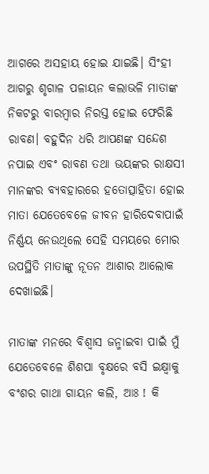ଆଗରେ ଅସହାୟ ହୋଇ ଯାଇଛି। ସିଂହୀ ଆଗରୁ ଶୃଗାଳ ପଳାୟନ କଲାଭଳି ମାତାଙ୍କ ନିକଟରୁ ବାରମ୍ବାର ନିରସ୍ତ ହୋଇ ଫେରିଛି ରାବଣ। ବହୁଦିନ ଧରି ଆପଣଙ୍କ ସନ୍ଦେଶ ନପାଇ ଏବଂ ରାବଣ ତଥା ଭୟଙ୍କର ରାକ୍ଷସୀ ମାନଙ୍କର ବ୍ୟବହାରରେ ହତୋତ୍ସାହିତା ହୋଇ ମାତା ଯେତେବେଳେ ଜୀବନ ହାରିଦେବାପାଇଁ ନିର୍ଣ୍ଣୟ ନେଉଥିଲେ ସେହି ସମୟରେ ମୋର ଉପସ୍ଥିତି ମାତାଙ୍କୁ ନୂତନ ଆଶାର ଆଲୋକ ଦେଖାଇଛି।

ମାତାଙ୍କ ମନରେ ବିଶ୍ବାସ ଜନ୍ମାଇବା ପାଇଁ ମୁଁ ଯେତେବେଳେ ଶିଶପା ବୃକ୍ଷରେ ବସି ଇକ୍ଷ୍ବାକୁ ବଂଶର ଗାଥା ଗାୟନ କଲି, ଆଃ ! କି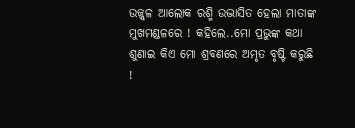ଉଜ୍ଜ୍ୱଳ ଆଲୋକ ରଶ୍ମି ଉଦ୍ଭାସିତ ହେଲା ମାତାଙ୍କ ମୁଖମଣ୍ଡଳରେ ! କହିଲେ..ମୋ ପ୍ରଭୁଙ୍କ କଥା ଶୁଣାଇ କିଏ ମୋ ଶ୍ରବଣରେ ଅମୃତ ବୃଷ୍ଟି କରୁଛି !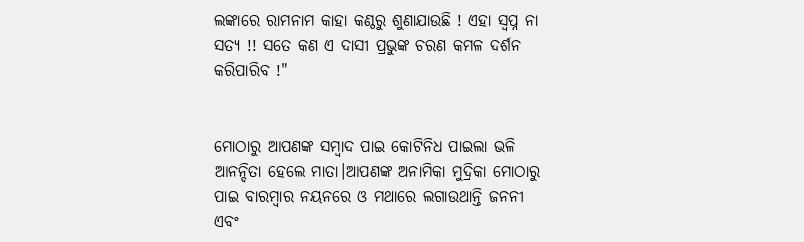ଲଙ୍କାରେ ରାମନାମ କାହା କଣ୍ଠରୁ ଶୁଣାଯାଉଛି ! ଏହା ସ୍ବପ୍ନ ନା ସତ୍ୟ !! ସତେ କଣ ଏ ଦାସୀ ପ୍ରଭୁଙ୍କ ଚରଣ କମଳ ଦର୍ଶନ କରିପାରିବ !"


ମୋଠାରୁ ଆପଣଙ୍କ ସମ୍ବାଦ ପାଇ କୋଟିନିଧ ପାଇଲା ଭଳି ଆନନ୍ଦିତା ହେଲେ ମାତା।ଆପଣଙ୍କ ଅନାମିକା ମୁଦ୍ରିକା ମୋଠାରୁ ପାଇ ବାରମ୍ବାର ନୟନରେ ଓ ମଥାରେ ଲଗାଉଥାନ୍ତି ଜନନୀ ଏବଂ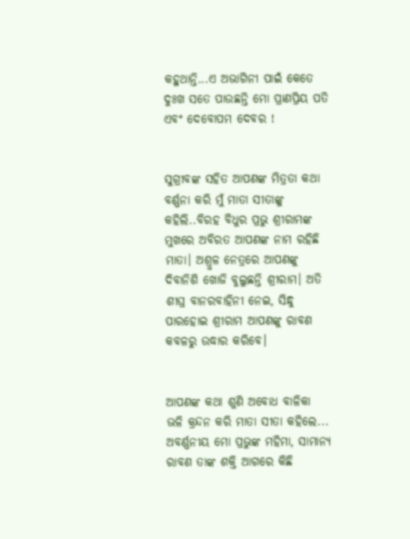କହୁଥାନ୍ତି...ଏ ଅଭାଗିନୀ ପାଇଁ କେତେ ଦୁଃଖ ସତେ ପାଉଛନ୍ତି ମୋ ପ୍ରାଣପ୍ରିୟ ପତି ଏବଂ ଦେବୋପମ ଦେବର !


ସୁଗ୍ରୀବଙ୍କ ସହିତ ଆପଣଙ୍କ ମିତ୍ରତା କଥା ବର୍ଣ୍ଣନା କରି ମୁଁ ମାତା ସୀତାଙ୍କୁ କହିଲି..ବିରହ ବିଧୁର ପ୍ରଭୁ ଶ୍ରୀରାମଙ୍କ ମୁଖରେ ଅବିରତ ଆପଣଙ୍କ ନାମ ରହିଛି ମାତା। ଅଶ୍ରୁଳ ନେତ୍ରରେ ଆପଣଙ୍କୁ ଦିବାନିଶି ଖୋଜି ବୁଲୁଛନ୍ତି ଶ୍ରୀରାମ। ଅତି ଶୀଘ୍ର ବାନରବାହିନୀ ନେଇ, ସିନ୍ଧୁ ପାରହୋଇ ଶ୍ରୀରାମ ଆପଣଙ୍କୁ ରାବଣ କବଳରୁ ଉଦ୍ଧାର କରିବେ।


ଆପଣଙ୍କ କଥା ଶୁଣି ଅବୋଧ ବାଳିକା ଭଳି କ୍ରନ୍ଦନ କରି ମାତା ସୀତା କହିଲେ... ଅବର୍ଣ୍ଣନୀୟ ମୋ ପ୍ରଭୁଙ୍କ ମହିମା, ସାମାନ୍ୟ ରାବଣ ତାଙ୍କ ଶକ୍ତି ଆଗରେ କିଛି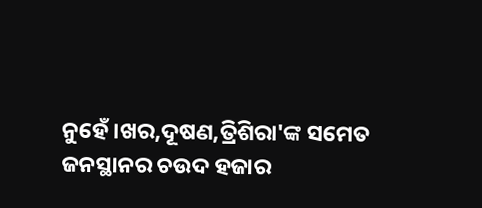ନୁହେଁ।ଖର,ଦୂଷଣ,ତ୍ରିଶିରା'ଙ୍କ ସମେତ ଜନସ୍ଥାନର ଚଉଦ ହଜାର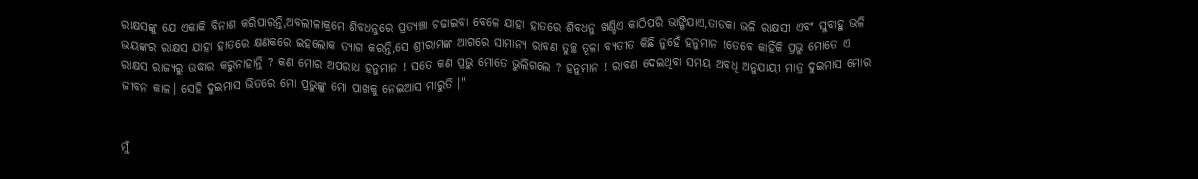ରାକ୍ଷସଙ୍କୁ ଯେ ଏକାକି ବିନାଶ କରିପାରନ୍ତି,ଅବଲୀଳାକ୍ରମେ ଶିବଧନୁରେ ପ୍ରତ୍ୟଞ୍ଚା ଚଢାଇବା ବେଳେ ଯାହା ହାତରେ ଶିବଧନୁ ଖଣ୍ଡିଏ କାଠିପରି ଭାଙ୍ଗିଯାଏ,ତାଡକା ଭଳି ରାକ୍ଷସୀ ଏବଂ ସୁବାହୁ ଭଳି ଭୟଙ୍କର ରାକ୍ଷସ ଯାହା ହାତରେ କ୍ଷଣକରେ ଇହଲୋକ ତ୍ୟାଗ କରନ୍ତି,ସେ ଶ୍ରୀରାମଙ୍କ ଆଗରେ ସାମାନ୍ୟ ରାବଣ ତୁଚ୍ଛ ତୂଳା ବ୍ୟତୀତ କିଛି ନୁହେଁ ହନୁମାନ !ତେବେ କାହିଁକି ପ୍ରଭୁ ମୋତେ ଏ ରାକ୍ଷସ ରାଜ୍ୟରୁ ଉଦ୍ଧାର କରୁନାହାନ୍ତି ? କଣ ମୋର ଅପରାଧ ହନୁମାନ ! ସତେ କଣ ପ୍ରଭୁ ମୋତେ ଭୁଲିଗଲେ ? ହନୁମାନ ! ରାବଣ ଦେଇଥିବା ସମୟ ଅବଧି ଅନୁଯାୟୀ ମାତ୍ର ଦୁଇମାସ ମୋର ଜୀବନ କାଳ। ସେହି ଦୁଇମାସ ଭିତରେ ମୋ ପ୍ରଭୁଙ୍କୁ ମୋ ପାଖକୁ ନେଇଆସ ମାରୁତି ।"


ମୁଁ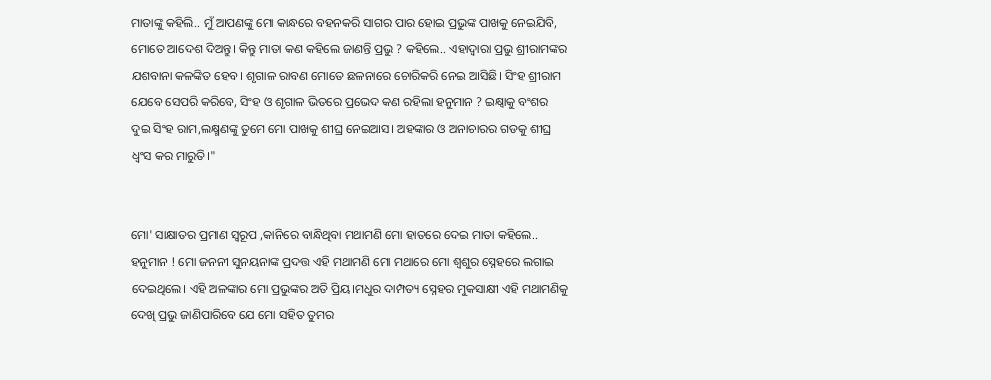ମାତାଙ୍କୁ କହିଲି.. ମୁଁ ଆପଣଙ୍କୁ ମୋ କାନ୍ଧରେ ବହନକରି ସାଗର ପାର ହୋଇ ପ୍ରଭୁଙ୍କ ପାଖକୁ ନେଇଯିବି, ମୋତେ ଆଦେଶ ଦିଅନ୍ତୁ। କିନ୍ତୁ ମାତା କଣ କହିଲେ ଜାଣନ୍ତି ପ୍ରଭୁ ? କହିଲେ.. ଏହାଦ୍ବାରା ପ୍ରଭୁ ଶ୍ରୀରାମଙ୍କର ଯଶବାନା କଳଙ୍କିତ ହେବ। ଶୃଗାଳ ରାବଣ ମୋତେ ଛଳନାରେ ଚୋରିକରି ନେଇ ଆସିଛି। ସିଂହ ଶ୍ରୀରାମ ଯେବେ ସେପରି କରିବେ, ସିଂହ ଓ ଶୃଗାଳ ଭିତରେ ପ୍ରଭେଦ କଣ ରହିଲା ହନୁମାନ ? ଇକ୍ଷ୍ବାକୁ ବଂଶର ଦୁଇ ସିଂହ ରାମ,ଲକ୍ଷ୍ମଣଙ୍କୁ ତୁମେ ମୋ ପାଖକୁ ଶୀଘ୍ର ନେଇଆସ। ଅହଙ୍କାର ଓ ଅନାଚାରର ଗଡକୁ ଶୀଘ୍ର ଧ୍ବଂସ କର ମାରୁତି।"


ମୋ' ସାକ୍ଷାତର ପ୍ରମାଣ ସ୍ବରୂପ ,କାନିରେ ବାନ୍ଧିଥିବା ମଥାମଣି ମୋ ହାତରେ ଦେଇ ମାତା କହିଲେ.. ହନୁମାନ ! ମୋ ଜନନୀ ସୁନୟନାଙ୍କ ପ୍ରଦତ୍ତ ଏହି ମଥାମଣି ମୋ ମଥାରେ ମୋ ଶ୍ବଶୁର ସ୍ନେହରେ ଲଗାଇ ଦେଇଥିଲେ। ଏହି ଅଳଙ୍କାର ମୋ ପ୍ରଭୁଙ୍କର ଅତି ପ୍ରିୟ।ମଧୁର ଦାମ୍ପତ୍ୟ ସ୍ନେହର ମୁକସାକ୍ଷୀ ଏହି ମଥାମଣିକୁ ଦେଖି ପ୍ରଭୁ ଜାଣିପାରିବେ ଯେ ମୋ ସହିତ ତୁମର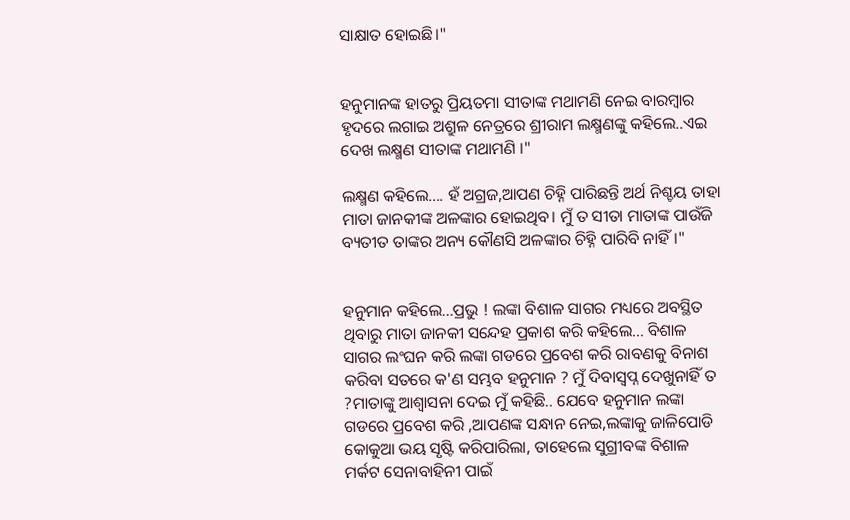ସାକ୍ଷାତ ହୋଇଛି।"


ହନୁମାନଙ୍କ ହାତରୁ ପ୍ରିୟତମା ସୀତାଙ୍କ ମଥାମଣି ନେଇ ବାରମ୍ବାର ହୃଦରେ ଲଗାଇ ଅଶ୍ରୁଳ ନେତ୍ରରେ ଶ୍ରୀରାମ ଲକ୍ଷ୍ମଣଙ୍କୁ କହିଲେ..ଏଇ ଦେଖ ଲକ୍ଷ୍ମଣ ସୀତାଙ୍କ ମଥାମଣି ।"

ଲକ୍ଷ୍ମଣ କହିଲେ.... ହଁ ଅଗ୍ରଜ,ଆପଣ ଚିହ୍ନି ପାରିଛନ୍ତି ଅର୍ଥ ନିଶ୍ଚୟ ତାହା ମାତା ଜାନକୀଙ୍କ ଅଳଙ୍କାର ହୋଇଥିବ। ମୁଁ ତ ସୀତା ମାତାଙ୍କ ପାଉଁଜି ବ୍ୟତୀତ ତାଙ୍କର ଅନ୍ୟ କୌଣସି ଅଳଙ୍କାର ଚିହ୍ନି ପାରିବି ନାହିଁ।"


ହନୁମାନ କହିଲେ...ପ୍ରଭୁ ! ଲଙ୍କା ବିଶାଳ ସାଗର ମଧ୍ୟରେ ଅବସ୍ଥିତ ଥିବାରୁ ମାତା ଜାନକୀ ସନ୍ଦେହ ପ୍ରକାଶ କରି କହିଲେ... ବିଶାଳ ସାଗର ଲଂଘନ କରି ଲଙ୍କା ଗଡରେ ପ୍ରବେଶ କରି ରାବଣକୁ ବିନାଶ କରିବା ସତରେ କ'ଣ ସମ୍ଭବ ହନୁମାନ ? ମୁଁ ଦିବାସ୍ବପ୍ନ ଦେଖୁନାହିଁ ତ ?ମାତାଙ୍କୁ ଆଶ୍ୱାସନା ଦେଇ ମୁଁ କହିଛି.. ଯେବେ ହନୁମାନ ଲଙ୍କା ଗଡରେ ପ୍ରବେଶ କରି ,ଆପଣଙ୍କ ସନ୍ଧାନ ନେଇ,ଲଙ୍କାକୁ ଜାଳିପୋଡି କୋକୁଆ ଭୟ ସୃଷ୍ଟି କରିପାରିଲା, ତାହେଲେ ସୁଗ୍ରୀବଙ୍କ ବିଶାଳ ମର୍କଟ ସେନାବାହିନୀ ପାଇଁ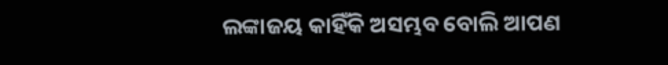ଲଙ୍କାଜୟ କାହିଁକି ଅସମ୍ଭବ ବୋଲି ଆପଣ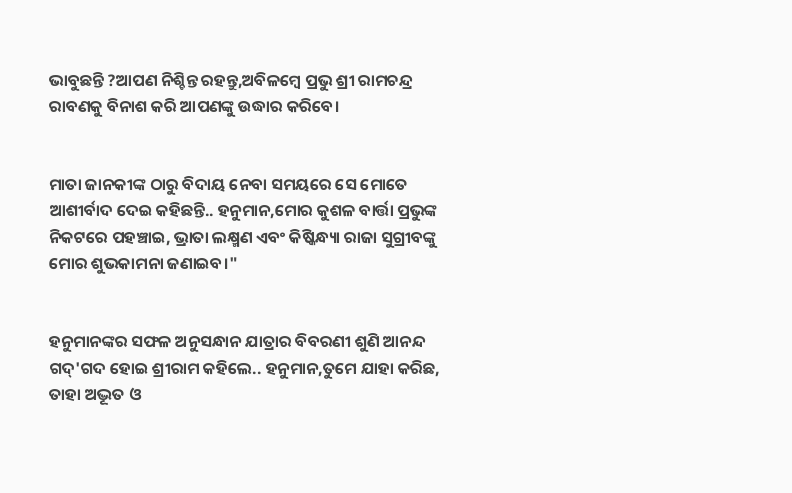ଭାବୁଛନ୍ତି ?ଆପଣ ନିଶ୍ଚିନ୍ତ ରହନ୍ତୁ,ଅବିଳମ୍ବେ ପ୍ରଭୁ ଶ୍ରୀ ରାମଚନ୍ଦ୍ର ରାବଣକୁ ବିନାଶ କରି ଆପଣଙ୍କୁ ଉଦ୍ଧାର କରିବେ।


ମାତା ଜାନକୀଙ୍କ ଠାରୁ ବିଦାୟ ନେବା ସମୟରେ ସେ ମୋତେ ଆଶୀର୍ବାଦ ଦେଇ କହିଛନ୍ତି.. ହନୁମାନ,ମୋର କୁଶଳ ବାର୍ତ୍ତା ପ୍ରଭୁଙ୍କ ନିକଟରେ ପହଞ୍ଚାଇ, ଭ୍ରାତା ଲକ୍ଷ୍ମଣ ଏବଂ କିଷ୍କିନ୍ଧ୍ୟା ରାଜା ସୁଗ୍ରୀବଙ୍କୁ ମୋର ଶୁଭକାମନା ଜଣାଇବ।"


ହନୁମାନଙ୍କର ସଫଳ ଅନୁସନ୍ଧାନ ଯାତ୍ରାର ବିବରଣୀ ଶୁଣି ଆନନ୍ଦ ଗଦ୍'ଗଦ ହୋଇ ଶ୍ରୀରାମ କହିଲେ.. ହନୁମାନ,ତୁମେ ଯାହା କରିଛ, ତାହା ଅଦ୍ଭୂତ ଓ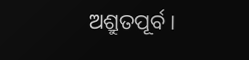ଅଶ୍ରୁତପୂର୍ବ।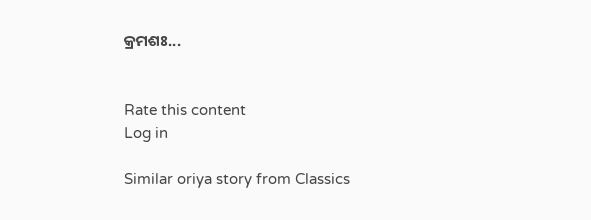କ୍ରମଶଃ...


Rate this content
Log in

Similar oriya story from Classics